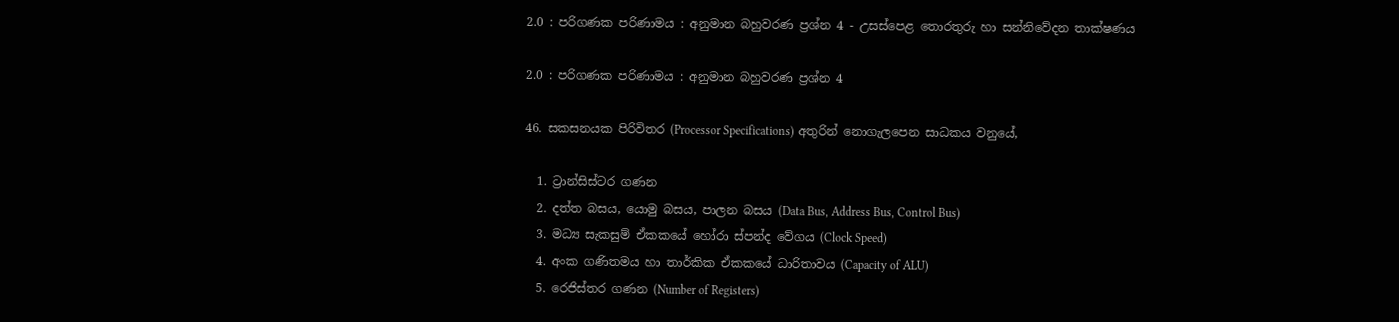2.0 : පරිගණක පරිණාමය : අනුමාන බහුවරණ ප්‍රශ්න 4 - උසස්පෙළ තොරතුරු හා සන්නිවේදන තාක්ෂණය

2.0 : පරිගණක පරිණාමය : අනුමාන බහුවරණ ප්‍රශ්න 4

46. සකසනයක පිරිවිතර (Processor Specifications) අතුරින් නොගැලපෙන සාධකය වනුයේ,

  1. ට්‍රාන්සිස්ටර ගණන
  2. දත්ත බසය, යොමු බසය, පාලන බසය (Data Bus, Address Bus, Control Bus)
  3. මධ්‍ය සැකසුම් ඒකකයේ හෝරා ස්පන්ද වේගය (Clock Speed)
  4. අංක ගණිතමය හා තාර්කික ඒකකයේ ධාරිතාවය (Capacity of ALU)
  5. රෙජිස්තර ගණන (Number of Registers)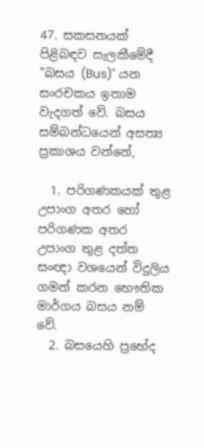47. සකසනයක් පිළිබඳව සැලකීමේදී "බසය (Bus)" යන සංරචකය ඉතාම වැදගත් වේ. බසය සම්බන්ධයෙන් අසත්‍ය ප්‍රකාශය වන්නේ,

  1. පරිගණකයක් තුළ උපාංග අතර හෝ පරිගණක අතර උපාංග තුළ දත්ත සංඥා වශයෙන් විදුලිය ගමන් කරන භෞතික මාර්ගය බසය නම් වේ.
  2. බසයෙහි ප්‍රභේද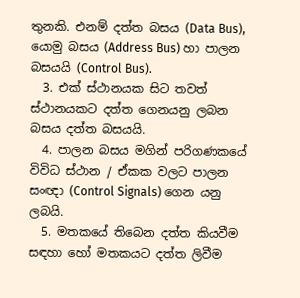තුනකි. එනම් දත්ත බසය (Data Bus), යොමු බසය (Address Bus) හා පාලන බසයයි (Control Bus).
  3. එක් ස්ථානයක සිට තවත් ස්ථානයකට දත්ත ගෙනයනු ලබන බසය දත්ත බසයයි.
  4. පාලන බසය මගින් පරිගණකයේ විවිධ ස්ථාන / ඒකක වලට පාලන සංඥා (Control Signals) ගෙන යනු ලබයි.
  5. මතකයේ තිබෙන දත්ත කියවීම සඳහා හෝ මතකයට දත්ත ලිවීම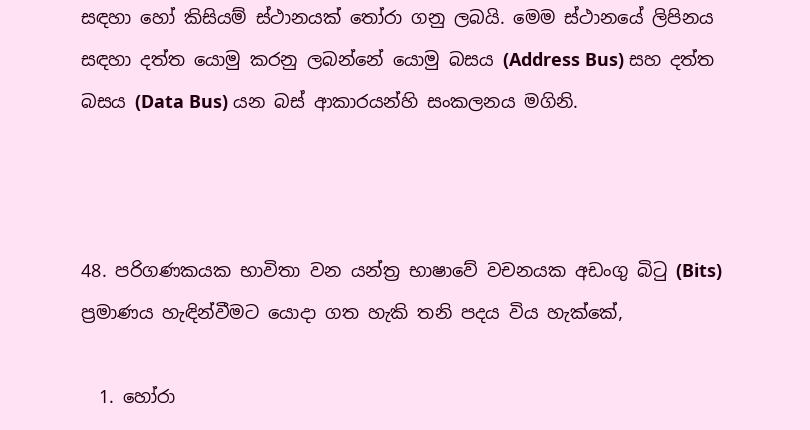සඳහා හෝ කිසියම් ස්ථානයක් තෝරා ගනු ලබයි. මෙම ස්ථානයේ ලිපිනය සඳහා දත්ත යොමු කරනු ලබන්නේ යොමු බසය (Address Bus) සහ දත්ත බසය (Data Bus) යන බස් ආකාරයන්හි සංකලනය මගිනි.



48. පරිගණකයක භාවිතා වන යන්ත්‍ර භාෂාවේ වචනයක අඩංගු බිටු (Bits) ප්‍රමාණය හැඳින්වීමට යොදා ගත හැකි තනි පදය විය හැක්කේ,

  1. හෝරා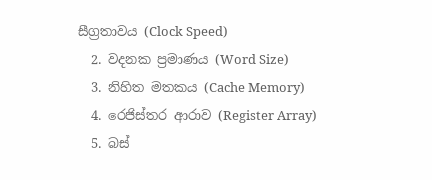සීග්‍රතාවය (Clock Speed)
  2. වදනක ප්‍රමාණය (Word Size)
  3. නිහිත මතකය (Cache Memory)
  4. රෙජිස්තර ආරාව (Register Array)
  5. බස්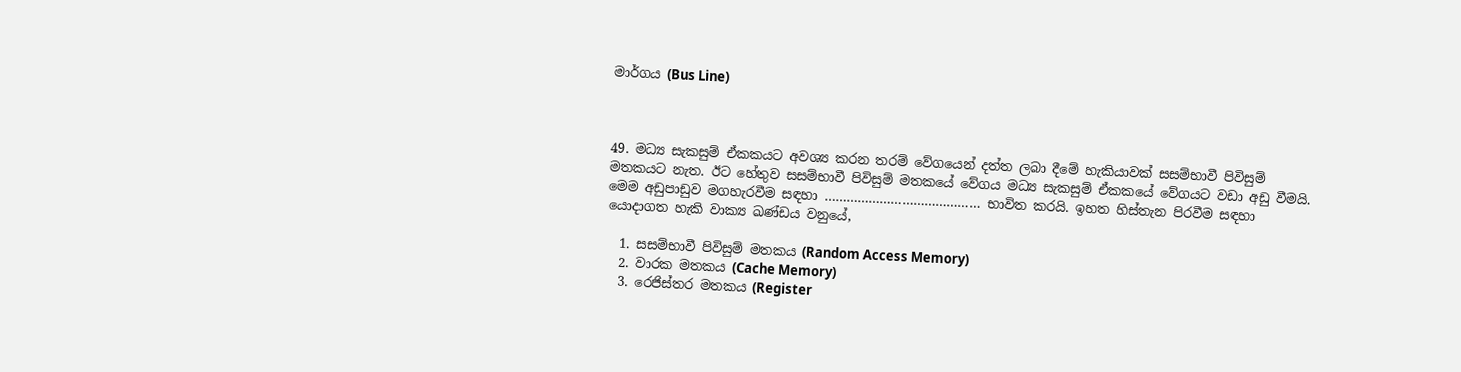මාර්ගය (Bus Line)



49. මධ්‍ය සැකසුම් ඒකකයට අවශ්‍ය කරන තරම් වේගයෙන් දත්ත ලබා දීමේ හැකියාවක් සසම්භාවී පිවිසුම් මතකයට නැත. ඊට හේතුව සසම්භාවී පිවිසුම් මතකයේ වේගය මධ්‍ය සැකසුම් ඒකකයේ වේගයට වඩා අඩු වීමයි. මෙම අඩුපාඩුව මගහැරවීම සඳහා …………………………………… භාවිත කරයි. ඉහත හිස්තැන පිරවීම සඳහා යොදාගත හැකි වාක්‍ය ඛණ්ඩය වනුයේ,

  1. සසම්භාවී පිවිසුම් මතකය (Random Access Memory)
  2. වාරක මතකය (Cache Memory)
  3. රෙජිස්තර මතකය (Register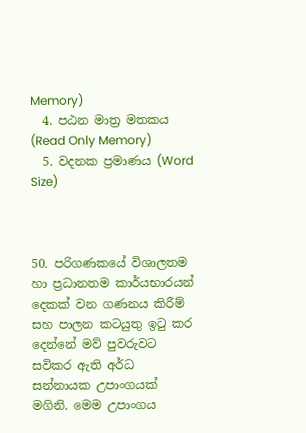Memory)
  4. පඨන මාත්‍ර මතකය (Read Only Memory)
  5. වදනක ප්‍රමාණය (Word Size)



50. පරිගණකයේ විශාලතම හා ප්‍රධානතම කාර්යභාරයන් දෙකක් වන ගණනය කිරීම් සහ පාලන කටයුතු ඉටු කර දෙන්නේ මව් පුවරුවට සවිකර ඇති අර්ධ සන්නායක උපාංගයක් මගිනි. මෙම උපාංගය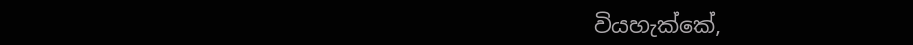වියහැක්කේ,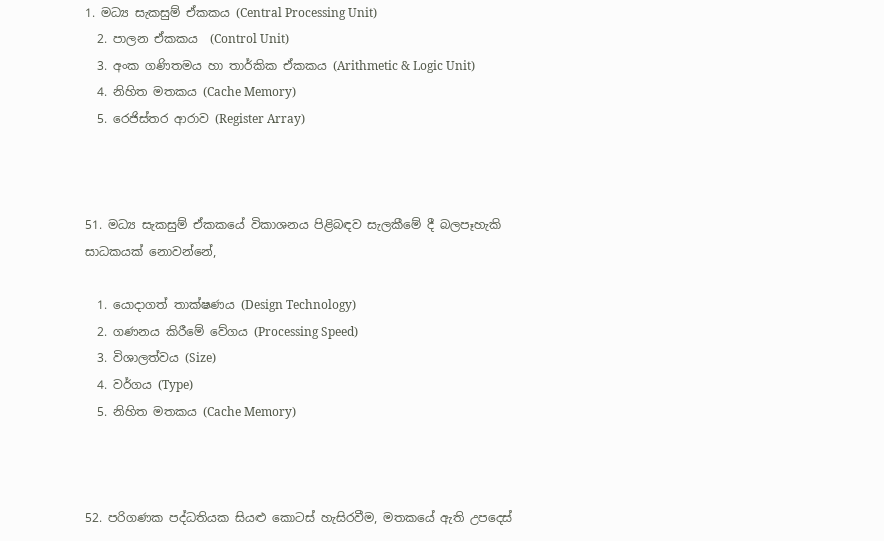1. මධ්‍ය සැකසුම් ඒකකය (Central Processing Unit)
  2. පාලන ඒකකය  (Control Unit)
  3. අංක ගණිතමය හා තාර්කික ඒකකය (Arithmetic & Logic Unit)
  4. නිහිත මතකය (Cache Memory)
  5. රෙජිස්තර ආරාව (Register Array)



51. මධ්‍ය සැකසුම් ඒකකයේ විකාශනය පිළිබඳව සැලකීමේ දී බලපෑහැකි සාධකයක් නොවන්නේ,

  1. යොදාගත් තාක්ෂණය (Design Technology)
  2. ගණනය කිරීමේ වේගය (Processing Speed)
  3. විශාලත්වය (Size)
  4. වර්ගය (Type)
  5. නිහිත මතකය (Cache Memory)



52. පරිගණක පද්ධතියක සියළු කොටස් හැසිරවීම, මතකයේ ඇති උපදෙස්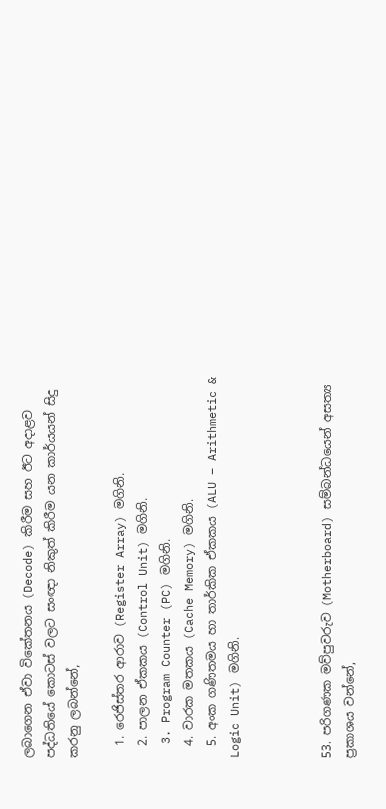ලබාගෙන ඒවා විකේතනය (Decode) කිරීම සහ ඊට අදාළව පද්ධතියේ කොටස් වලට සංඥා නිකුත් කිරීම යන කාර්යයන් සිදු කරනු ලබන්නේ,

  1. රෙජිස්තර ආරාව (Register Array) මගිනි.
  2. පාලන ඒකකය (Control Unit) මගිනි.
  3. Program Counter (PC) මගිනි.
  4. වාරක මතකය (Cache Memory) මගිනි.
  5. අංක ගණිතමය හා තාර්කික ඒකකය (ALU – Arithmetic & Logic Unit) මගිනි.



53. පරිගණක මව්පුවරුව (Motherboard) සම්බන්ධයෙන් අසත්‍ය ප්‍රකාශය වන්නේ,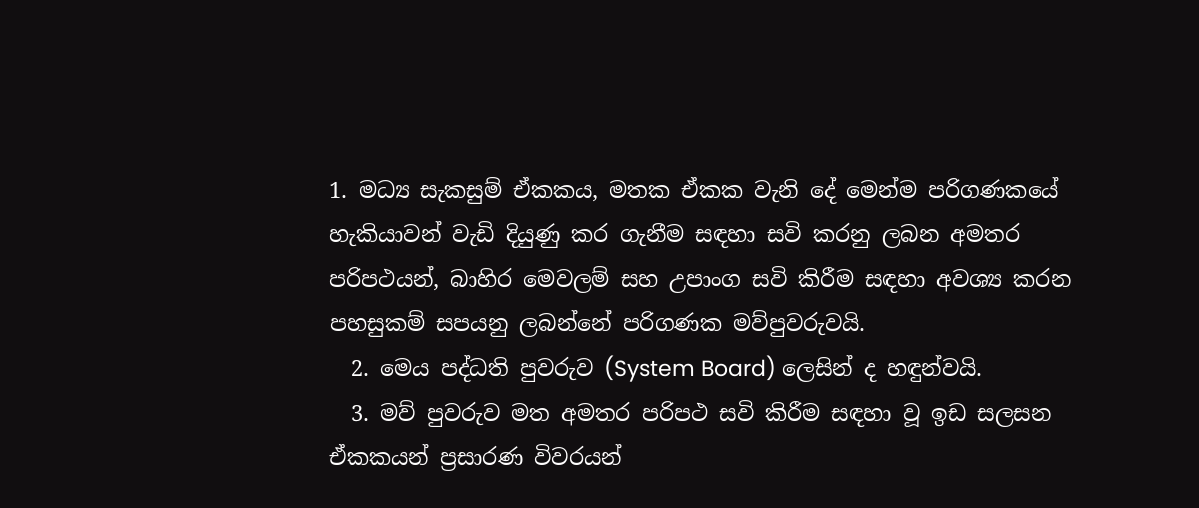1. මධ්‍ය සැකසුම් ඒකකය, මතක ඒකක වැනි දේ මෙන්ම පරිගණකයේ හැකියාවන් වැඩි දියුණු කර ගැනීම සඳහා සවි කරනු ලබන අමතර පරිපථයන්, බාහිර මෙවලම් සහ උපාංග සවි කිරීම සඳහා අවශ්‍ය කරන පහසුකම් සපයනු ලබන්නේ පරිගණක මව්පුවරුවයි.
  2. මෙය පද්ධති පුවරුව (System Board) ලෙසින් ද හඳුන්වයි.
  3. මව් පුවරුව මත අමතර පරිපථ සවි කිරීම සඳහා වූ ඉඩ සලසන ඒකකයන් ප්‍රසාරණ විවරයන්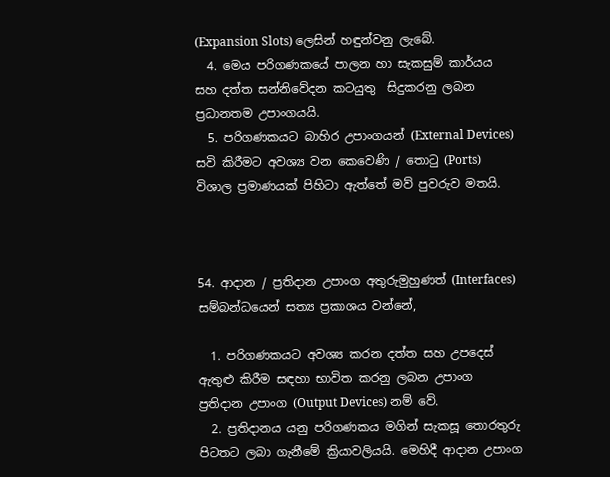(Expansion Slots) ලෙසින් හඳුන්වනු ලැබේ.
  4. මෙය පරිගණකයේ පාලන හා සැකසුම් කාර්යය සහ දත්ත සන්නිවේදන කටයුතු  සිදුකරනු ලබන ප්‍රධානතම උපාංගයයි.
  5. පරිගණකයට බාහිර උපාංගයන් (External Devices) සවි කිරීමට අවශ්‍ය වන කෙවෙණි / තොටු (Ports) විශාල ප්‍රමාණයක් පිහිටා ඇත්තේ මව් පුවරුව මතයි.



54. ආදාන / ප්‍රතිදාන උපාංග අතුරුමුහුණත් (Interfaces) සම්බන්ධයෙන් සත්‍ය ප්‍රකාශය වන්නේ,

  1. පරිගණකයට අවශ්‍ය කරන දත්ත සහ උපදෙස් ඇතුළු කිරීම සඳහා භාවිත කරනු ලබන උපාංග ප්‍රතිදාන උපාංග (Output Devices) නම් වේ.
  2. ප්‍රතිදානය යනු පරිගණකය මගින් සැකසූ තොරතුරු පිටතට ලබා ගැනීමේ ක්‍රියාවලියයි. මෙහිදී ආදාන උපාංග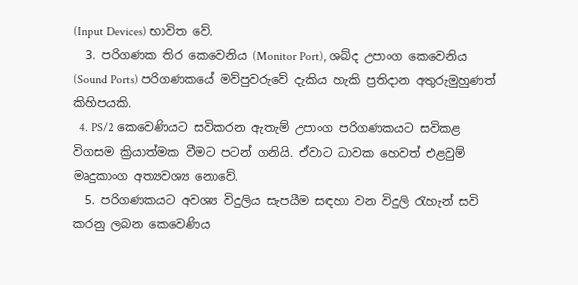(Input Devices) භාවිත වේ.
  3. පරිගණක තිර කෙවෙනිය (Monitor Port), ශබ්ද උපාංග කෙවෙනිය (Sound Ports) පරිගණකයේ මව්පුවරුවේ දැකිය හැකි ප්‍රතිදාන අතුරුමුහුණත් කිහිපයකි.
  4. PS/2 කෙවෙණියට සවිකරන ඇතැම් උපාංග පරිගණකයට සවිකළ විගසම ක්‍රියාත්මක වීමට පටන් ගනියි. ඒවාට ධාවක හෙවත් එළවුම් මෘදුකාංග අත්‍යවශ්‍ය නොවේ.
  5. පරිගණකයට අවශ්‍ය විදුලිය සැපයීම සඳහා වන විදුලි රැහැන් සවි කරනු ලබන කෙවෙණිය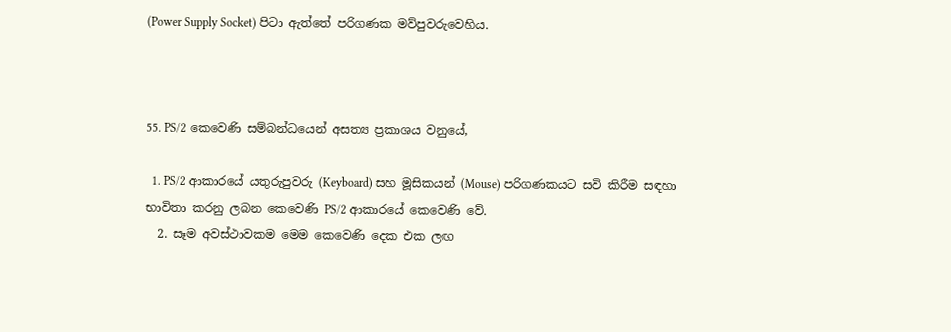(Power Supply Socket) පිටා ඇත්තේ පරිගණක මව්පුවරුවෙහිය.



55. PS/2 කෙවෙණි සම්බන්ධයෙන් අසත්‍ය ප්‍රකාශය වනුයේ,

  1. PS/2 ආකාරයේ යතුරුපුවරු (Keyboard) සහ මූසිකයන් (Mouse) පරිගණකයට සවි කිරීම සඳහා භාවිතා කරනු ලබන කෙවෙණි PS/2 ආකාරයේ කෙවෙණි වේ.
  2. සෑම අවස්ථාවකම මෙම කෙවෙණි දෙක එක ලඟ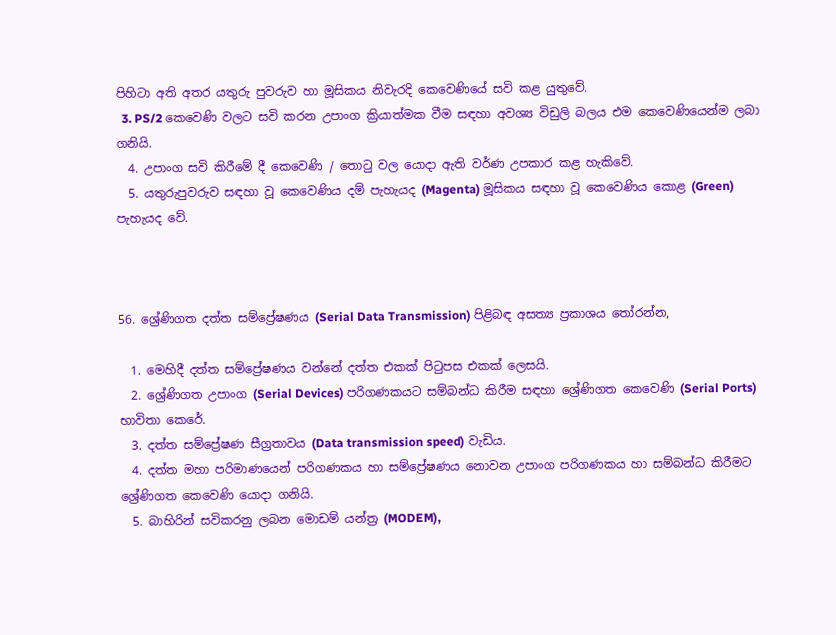පිහිටා අති අතර යතුරු පුවරුව හා මූසිකය නිවැරදි කෙවෙණියේ සවි කළ යුතුවේ.
  3. PS/2 කෙවෙණි වලට සවි කරන උපාංග ක්‍රියාත්මක වීම සඳහා අවශ්‍ය විඩුලි බලය එම කෙවෙණියෙන්ම ලබා ගනියි.
  4. උපාංග සවි කිරීමේ දී කෙවෙණි / තොටු වල යොදා ඇති වර්ණ උපකාර කළ හැකිවේ.
  5. යතුරුපුවරුව සඳහා වූ කෙවෙණිය දම් පැහැයද (Magenta) මූසිකය සඳහා වූ කෙවෙණිය කොළ (Green) පැහැයද වේ.



56. ශ්‍රේණිගත දත්ත සම්ප්‍රේෂණය (Serial Data Transmission) පිළිබඳ අසත්‍ය ප්‍රකාශය තෝරන්න,

  1. මෙහිදී දත්ත සම්ප්‍රේෂණය වන්නේ දත්ත එකක් පිටුපස එකක් ලෙසයි.
  2. ශ්‍රේණිගත උපාංග (Serial Devices) පරිගණකයට සම්බන්ධ කිරීම සඳහා ශ්‍රේණිගත කෙවෙණි (Serial Ports) භාවිතා කෙරේ.
  3. දත්ත සම්ප්‍රේෂණ සීග්‍රතාවය (Data transmission speed) වැඩිය.
  4. දත්ත මහා පරිමාණයෙන් පරිගණකය හා සම්ප්‍රේෂණය නොවන උපාංග පරිගණකය හා සම්බන්ධ කිරීමට ශ්‍රේණිගත කෙවෙණි යොදා ගනියි.
  5. බාහිරින් සවිකරනු ලබන මොඩම් යන්ත්‍ර (MODEM),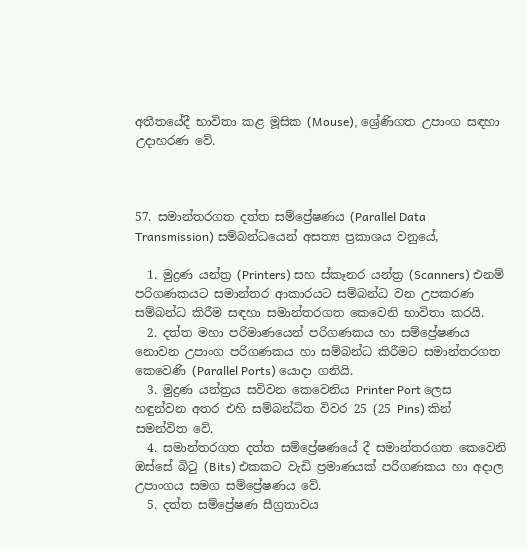අතීතයේදී භාවිතා කළ මූසික (Mouse), ශ්‍රේණිගත උපාංග සඳහා උදාහරණ වේ.



57. සමාන්තරගත දත්ත සම්ප්‍රේෂණය (Parallel Data Transmission) සම්බන්ධයෙන් අසත්‍ය ප්‍රකාශය වනුයේ,

  1. මුද්‍රණ යන්ත්‍ර (Printers) සහ ස්කෑනර යන්ත්‍ර (Scanners) එනම් පරිගණකයට සමාන්තර ආකාරයට සම්බන්ධ වන උපකරණ සම්බන්ධ කිරීම සඳහා සමාන්තරගත කෙවෙනි භාවිතා කරයි.
  2. දත්ත මහා පරිමාණයෙන් පරිගණකය හා සම්ප්‍රේෂණය නොවන උපාංග පරිගණකය හා සම්බන්ධ කිරීමට සමාන්තරගත කෙවෙණි (Parallel Ports) යොදා ගනියි.
  3. මුද්‍රණ යන්ත්‍රය සවිවන කෙවෙනිය Printer Port ලෙස හඳුන්වන අතර එහි සම්බන්ධිත විවර 25 (25 Pins) කින් සමන්විත වේ.
  4. සමාන්තරගත දත්ත සම්ප්‍රේෂණයේ දී සමාන්තරගත කෙවෙනි ඔස්සේ බිටු (Bits) එකකට වැඩි ප්‍රමාණයක් පරිගණකය හා අදාල උපාංගය සමග සම්ප්‍රේෂණය වේ.
  5. දත්ත සම්ප්‍රේෂණ සීග්‍රතාවය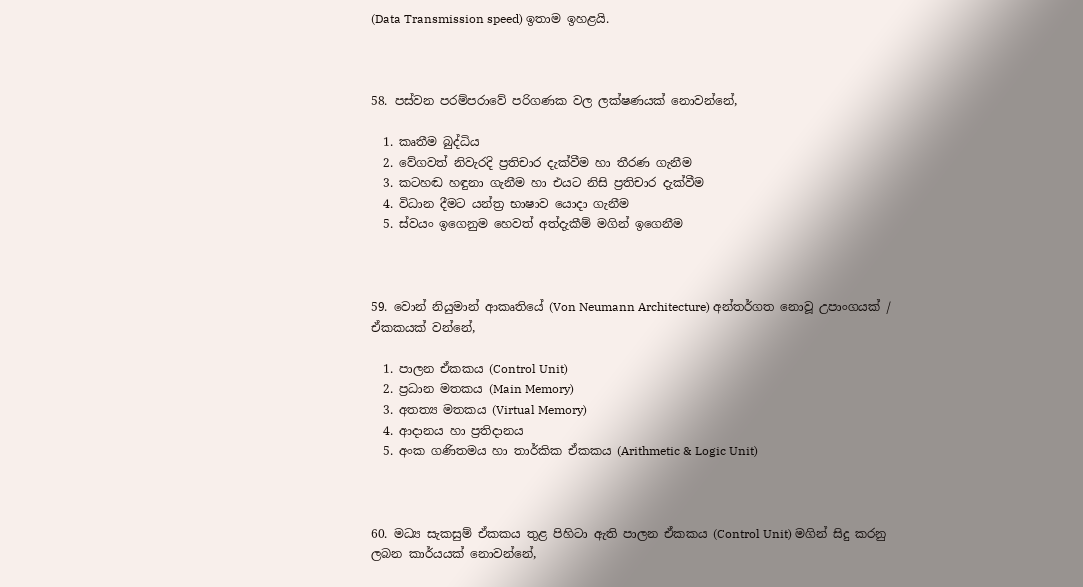(Data Transmission speed) ඉතාම ඉහළයි.



58. පස්වන පරම්පරාවේ පරිගණක වල ලක්ෂණයක් නොවන්නේ,

  1. කෘතීම බුද්ධිය
  2. වේගවත් නිවැරදි ප්‍රතිචාර දැක්වීම හා තීරණ ගැනීම
  3. කටහඬ හඳුනා ගැනීම හා එයට නිසි ප්‍රතිචාර දැක්වීම
  4. විධාන දීමට යන්ත්‍ර භාෂාව යොදා ගැනීම
  5. ස්වයං ඉගෙනුම හෙවත් අත්දැකීම් මගින් ඉගෙනීම



59. වොන් නියුමාන් ආකෘතියේ (Von Neumann Architecture) අන්තර්ගත නොවූ උපාංගයක් / ඒකකයක් වන්නේ,

  1. පාලන ඒකකය (Control Unit)
  2. ප්‍රධාන මතකය (Main Memory)
  3. අතත්‍ය මතකය (Virtual Memory)
  4. ආදානය හා ප්‍රතිදානය
  5. අංක ගණිතමය හා තාර්කික ඒකකය (Arithmetic & Logic Unit)



60. මධ්‍ය සැකසුම් ඒකකය තුළ පිහිටා ඇති පාලන ඒකකය (Control Unit) මගින් සිදු කරනු ලබන කාර්යයක් නොවන්නේ,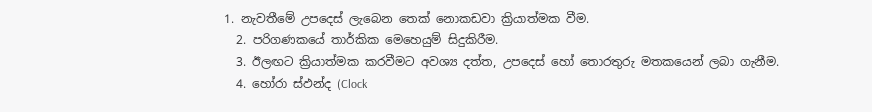1. නැවතීමේ උපදෙස් ලැබෙන තෙක් නොකඩවා ක්‍රියාත්මක වීම.
  2. පරිගණකයේ තාර්කික මෙහෙයුම් සිදුකිරීම.
  3. ඊලඟට ක්‍රියාත්මක කරවීමට අවශ්‍ය දත්ත, උපදෙස් හෝ තොරතුරු මතකයෙන් ලබා ගැනීම.
  4. හෝරා ස්ඵන්ද (Clock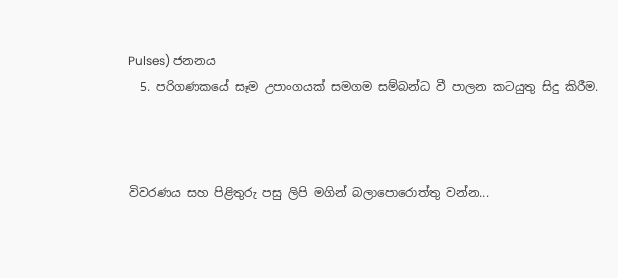Pulses) ජනනය
  5. පරිගණකයේ සෑම උපාංගයක් සමගම සම්බන්ධ වී පාලන කටයුතු සිදු කිරීම.



විවරණය සහ පිළිතුරු පසු ලිපි මගින් බලාපොරොත්තු වන්න...